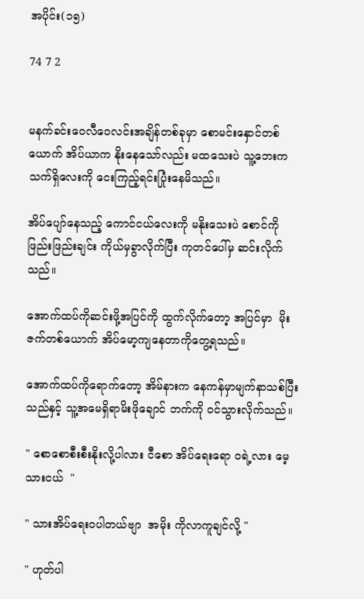အပိုင်း(၁၅)

74 7 2


မနက်ခင်းဝေလီဝေလင်းအချိန်တစ်ခုမှာ စောမင်းနှောင်တစ်ယောက် အိပ်ယာက နိုးနေ‌သော်လည်း မထသေးပဲ သူ့ဘေးက သက်ရှိလေးကို ငေးကြည့်ရင်းပြုံးနေမိသည်။

အိပ်ပျော်နေသည့် ကောင်ငယ်လေးကို မနိုးသေးပဲ စောင်ကို ဖြည်းဖြည်းချင်း ကိုယ်မှခွာလိုက်ပြီး ကုတင်ပေါ်မှ ဆင်းလိုက်သည်။

အောက်ထပ်ကိုဆင်းဖို့အပြင်ကို ထွက်လိုက်တော့ အပြင်မှာ  မိုးဇက်တစ်ယောက် အိပ်မော့ကျနေတာကိုတွေ့ရသည်။

အောက်ထပ်ကိုရောက်တော့ အိမ်‌နားက နေကန်မှာမျက်နာသစ်ပြီးသည်နှင့် သူ့အမေရှိရာမိးဖိုချောင် ဘက်ကို ဝင်သွားလိုက်သည်။

" စောစောစီးစီးနိုးလို့ပါလား ငီစော အိပ်ရေးရော ဝရဲ့လား မေ့သားငယ်  "

" သားအိပ်ရေးဝပါတယ်ဗျာ  အမိုး ကိုလာကူချင်လို့ "

" ဟုတ်ပါ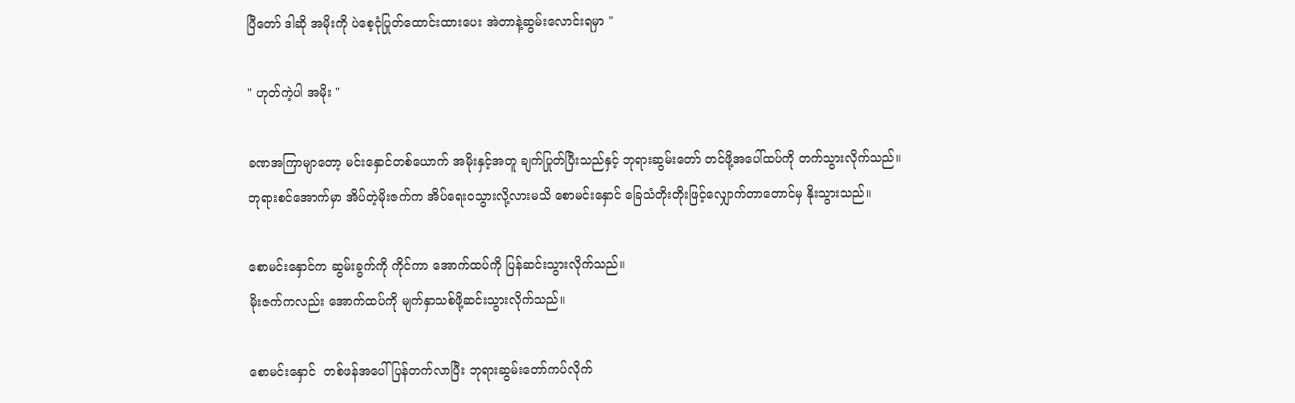ပြီတော် ဒါဆို အမိုးကို ပဲစေ့ငုံပြုတ်ထောင်းထားပေး အဲတာနဲ့ဆွမ်းလောင်းရမှာ "

" ဟုတ်ကဲ့ပါ အမိုး "

ခဏအကြာမျာတော့ မင်းနှောင်တစ်ယောက် အမိုးနှင့်အတူ ချက်ပြုတ်ပြီးသည်နှင့် ဘုရားဆွမ်းတော် တင်ဖို့အပေါ်ထပ်ကို တက်သွားလိုက်သည်။
ဘုရားစင်အောက်မှာ အိပ်တဲ့မိုးဇက်က အိပ်ရေးဝသွားလို့လားမသိ စောမင်းနှောင် ခြေသံတိုးတိုးဖြင့်လျှောက်တာတောင်မှ နိုးသွားသည်။

စောမင်းနှောင်က ဆွမ်းခွက်ကို ကိုင်ကာ အောက်ထပ်ကို ပြန်ဆင်းသွားလိုက်သည်။
မိုးဇက်ကလည်း အောက်ထပ်ကို မျက်နှာသစ်ဖို့ဆင်းသွားလိုက်သည်။

စောမင်းနှောင်  တစ်ဖန်အပေါ်ပြန်တက်လာပြီး ဘုရားဆွမ်းတော်ကပ်လိုက်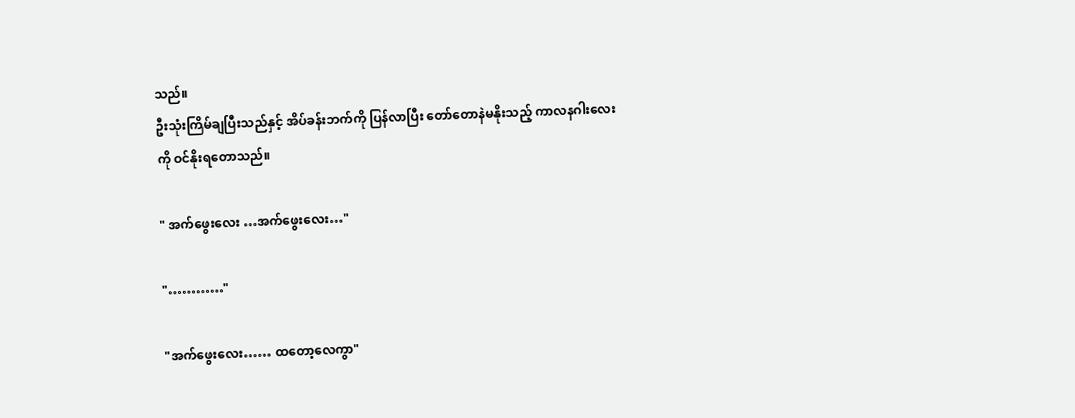သည်။
ဦးသုံးကြိမ်ချပြီးသည်နှင့် အိပ်ခန်းဘက်ကို ပြန်လာပြီး တော်တောနဲမနိုးသည့် ကာလနဂါးလေးကို ဝင်နိုးရတောသည်။

" အက်ဖွေးလေး …အက်ဖွေးလေး…"

"…………"

"အက်ဖွေးလေး…… ထတော့လေကွာ"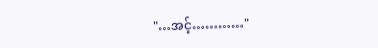"…အင့်…………"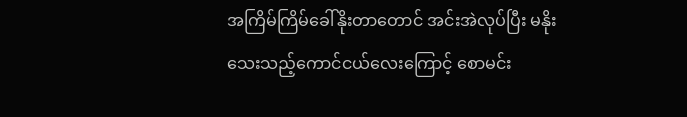အကြိမ်ကြိမ်ခေါ်နိုးတာတောင် အင်းအဲလုပ်ပြီး မနိုးသေးသည့်ကောင်ငယ်လေးကြောင့် စောမင်း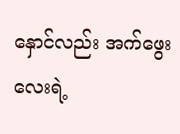နှောင်လည်း အက်ဖွေးလေးရဲ့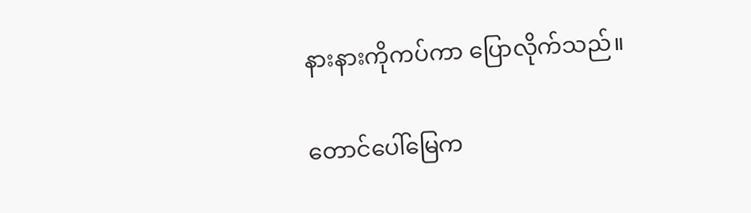နားနားကိုကပ်ကာ ပြောလိုက်သည်။

တောင်ပေါ်မြေက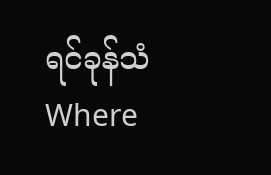ရင်ခုန်သံWhere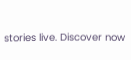stories live. Discover now